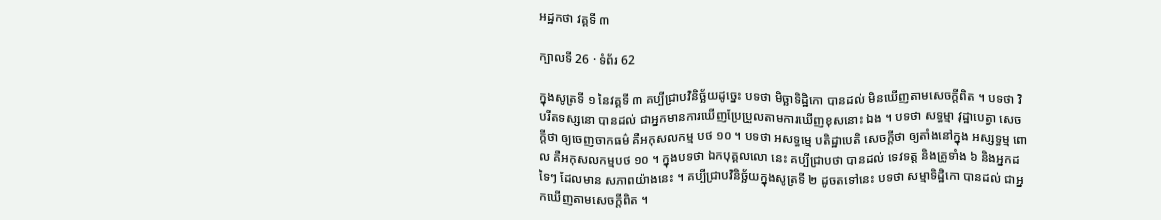អដ្ឋកថា វគ្គទី ៣

ក្បាលទី 26 · ទំព័រ 62

ក្នុងសូត្រទី ១ នៃវគ្គទី ៣ គប្បីជ្រាបវិនិច្ឆ័យដូច្នេះ បទថា មិច្ឆាទិដ្ឋិកោ បានដល់ មិនឃើញតាមសេចក្តីពិត ។ បទថា វិបរីតទស្សនោ បានដល់ ជាអ្នកមានការឃើញប្រែប្រួលតាមការឃើញខុសនោះ ឯង ។ បទថា សទ្ធម្មា វុដ្ឋាបេត្វា សេចក្តីថា ឲ្យចេញចាកធម៌ គឺអកុសលកម្ម បថ ១០ ។ បទថា អសទ្ធម្មេ បតិដ្ឋាបេតិ សេចក្តីថា ឲ្យតាំងនៅក្នុង អស្សទ្ធម្ម ពោល គឺអកុសលកម្មបថ ១០ ។ ក្នុងបទថា ឯកបុគ្គលលោ នេះ គប្បីជ្រាបថា បានដល់ ទេវទត្ត និងគ្រូទាំង ៦ និងអ្នកដទៃៗ ដែលមាន សភាពយ៉ាងនេះ ។ គប្បីជ្រាបវិនិច្ឆ័យក្នុងសូត្រទី ២ ដូចតទៅនេះ បទថា សម្មាទិដ្ឋិកោ បានដល់ ជាអ្នកឃើញតាមសេចក្តីពិត ។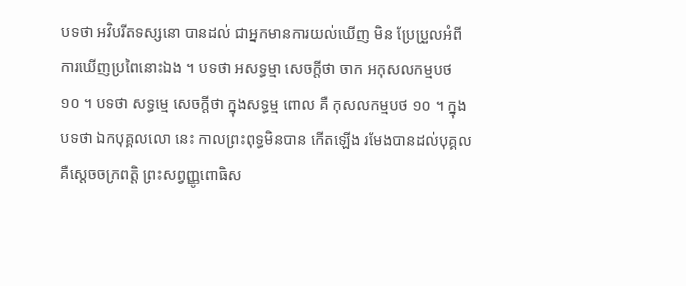បទថា អវិបរីតទស្សនោ បានដល់ ជាអ្នកមានការយល់ឃើញ មិន ប្រែប្រួលអំពីការឃើញប្រពៃនោះឯង ។ បទថា អសទ្ធម្មា សេចក្តីថា ចាក អកុសលកម្មបថ ១០ ។ បទថា សទ្ធម្មេ សេចក្តីថា ក្នុងសទ្ធម្ម ពោល គឺ កុសលកម្មបថ ១០ ។ ក្នុងបទថា ឯកបុគ្គលលោ នេះ កាលព្រះពុទ្ធមិនបាន កើតឡើង រមែងបានដល់បុគ្គល គឺស្តេចចក្រពត្តិ ព្រះសព្វញ្ញូពោធិស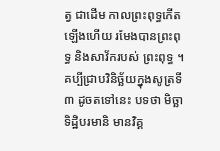ត្វ ជាដើម កាលព្រះពុទ្ធកើតឡើងហើយ រមែងបានព្រះពុទ្ធ និងសាវ័ករបស់ ព្រះពុទ្ធ ។ គប្បីជ្រាបវិនិច្ឆ័យក្នុងសូត្រទី ៣ ដូចតទៅនេះ បទថា មិច្ឆាទិដ្ឋិបរមានិ មានវិគ្គ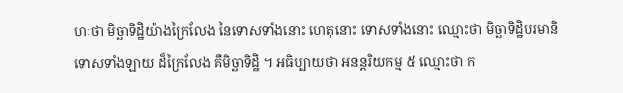ហៈថា មិច្ឆាទិដ្ឋិយ៉ាងក្រៃលែង នៃទោសទាំងនោះ ហេតុនោះ ទោសទាំងនោះ ឈ្មោះថា មិច្ឆាទិដ្ឋិបរមានិ ទោសទាំងឡាយ ដ៏ក្រៃលែង គឺមិច្ឆាទិដ្ឋិ ។ អធិប្បាយថា អនន្តរិយកម្ម ៥ ឈ្មោះថា ក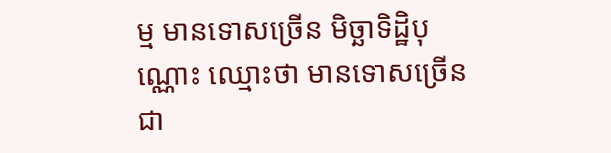ម្ម មានទោសច្រើន មិច្ឆាទិដ្ឋិបុណ្ណោះ ឈ្មោះថា មានទោសច្រើនជា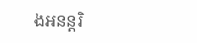ងអនន្តរិ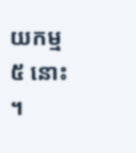យកម្ម ៥ នោះ ។